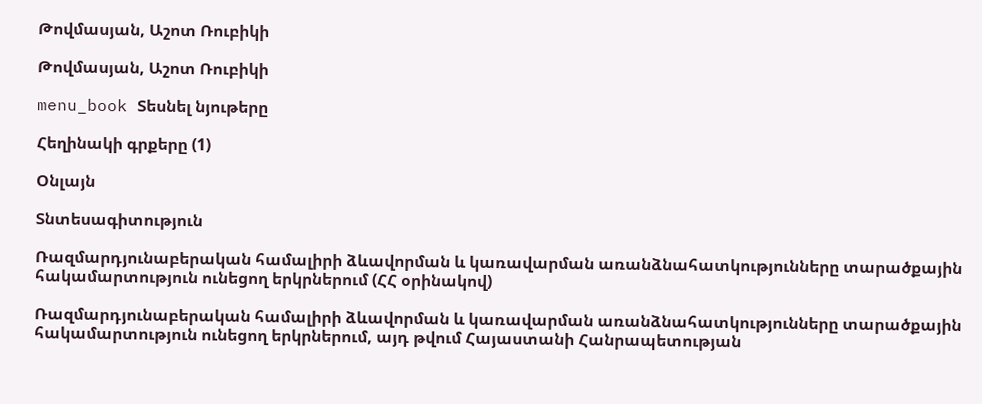Թովմասյան, Աշոտ Ռուբիկի

Թովմասյան, Աշոտ Ռուբիկի

menu_book Տեսնել նյութերը

Հեղինակի գրքերը (1)

Օնլայն

Տնտեսագիտություն

Ռազմարդյունաբերական համալիրի ձևավորման և կառավարման առանձնահատկությունները տարածքային հակամարտություն ունեցող երկրներում (ՀՀ օրինակով)

Ռազմարդյունաբերական համալիրի ձևավորման և կառավարման առանձնահատկությունները տարածքային հակամարտություն ունեցող երկրներում, այդ թվում Հայաստանի Հանրապետության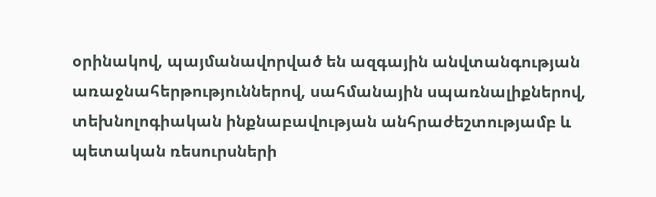օրինակով, պայմանավորված են ազգային անվտանգության առաջնահերթություններով, սահմանային սպառնալիքներով, տեխնոլոգիական ինքնաբավության անհրաժեշտությամբ և պետական ռեսուրսների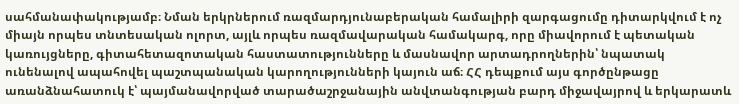սահմանափակությամբ։ Նման երկրներում ռազմարդյունաբերական համալիրի զարգացումը դիտարկվում է ոչ միայն որպես տնտեսական ոլորտ, այլև որպես ռազմավարական համակարգ, որը միավորում է պետական կառույցները, գիտահետազոտական հաստատությունները և մասնավոր արտադրողներին՝ նպատակ ունենալով ապահովել պաշտպանական կարողությունների կայուն աճ։ ՀՀ դեպքում այս գործընթացը առանձնահատուկ է՝ պայմանավորված տարածաշրջանային անվտանգության բարդ միջավայրով և երկարատև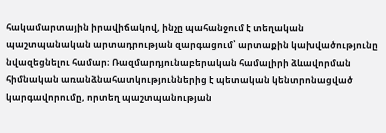հակամարտային իրավիճակով, ինչը պահանջում է տեղական պաշտպանական արտադրության զարգացում՝ արտաքին կախվածությունը նվազեցնելու համար։ Ռազմարդյունաբերական համալիրի ձևավորման հիմնական առանձնահատկություններից է պետական կենտրոնացված կարգավորումը, որտեղ պաշտպանության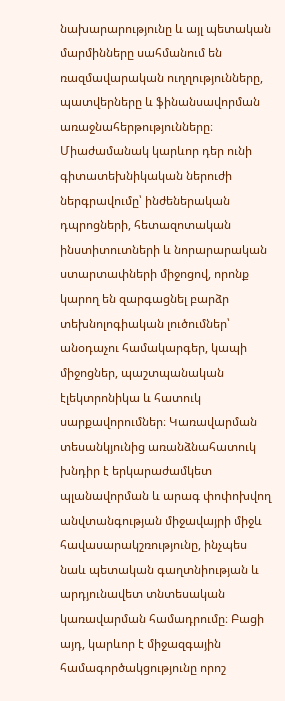նախարարությունը և այլ պետական մարմինները սահմանում են ռազմավարական ուղղությունները, պատվերները և ֆինանսավորման առաջնահերթությունները։ Միաժամանակ կարևոր դեր ունի գիտատեխնիկական ներուժի ներգրավումը՝ ինժեներական դպրոցների, հետազոտական ինստիտուտների և նորարարական ստարտափների միջոցով, որոնք կարող են զարգացնել բարձր տեխնոլոգիական լուծումներ՝ անօդաչու համակարգեր, կապի միջոցներ, պաշտպանական էլեկտրոնիկա և հատուկ սարքավորումներ։ Կառավարման տեսանկյունից առանձնահատուկ խնդիր է երկարաժամկետ պլանավորման և արագ փոփոխվող անվտանգության միջավայրի միջև հավասարակշռությունը, ինչպես նաև պետական գաղտնիության և արդյունավետ տնտեսական կառավարման համադրումը։ Բացի այդ, կարևոր է միջազգային համագործակցությունը որոշ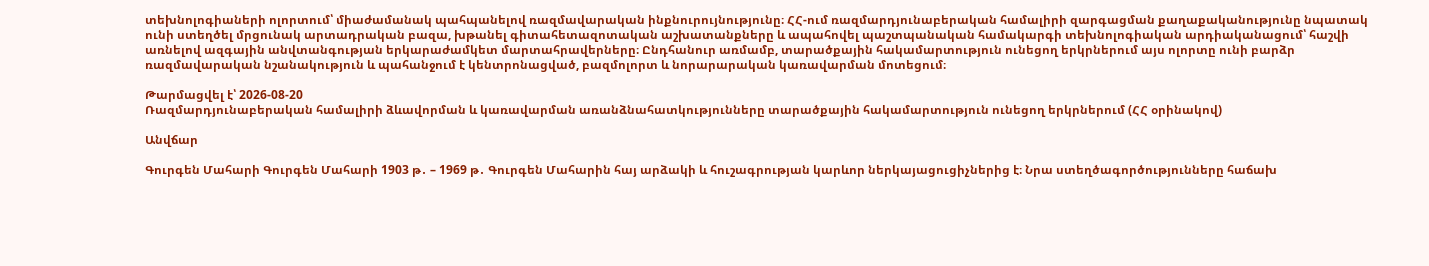տեխնոլոգիաների ոլորտում՝ միաժամանակ պահպանելով ռազմավարական ինքնուրույնությունը։ ՀՀ-ում ռազմարդյունաբերական համալիրի զարգացման քաղաքականությունը նպատակ ունի ստեղծել մրցունակ արտադրական բազա, խթանել գիտահետազոտական աշխատանքները և ապահովել պաշտպանական համակարգի տեխնոլոգիական արդիականացում՝ հաշվի առնելով ազգային անվտանգության երկարաժամկետ մարտահրավերները։ Ընդհանուր առմամբ, տարածքային հակամարտություն ունեցող երկրներում այս ոլորտը ունի բարձր ռազմավարական նշանակություն և պահանջում է կենտրոնացված, բազմոլորտ և նորարարական կառավարման մոտեցում։

Թարմացվել է՝ 2026-08-20
Ռազմարդյունաբերական համալիրի ձևավորման և կառավարման առանձնահատկությունները տարածքային հակամարտություն ունեցող երկրներում (ՀՀ օրինակով)

Անվճար

Գուրգեն Մահարի Գուրգեն Մահարի 1903 թ․ – 1969 թ․ Գուրգեն Մահարին հայ արձակի և հուշագրության կարևոր ներկայացուցիչներից է։ Նրա ստեղծագործությունները հաճախ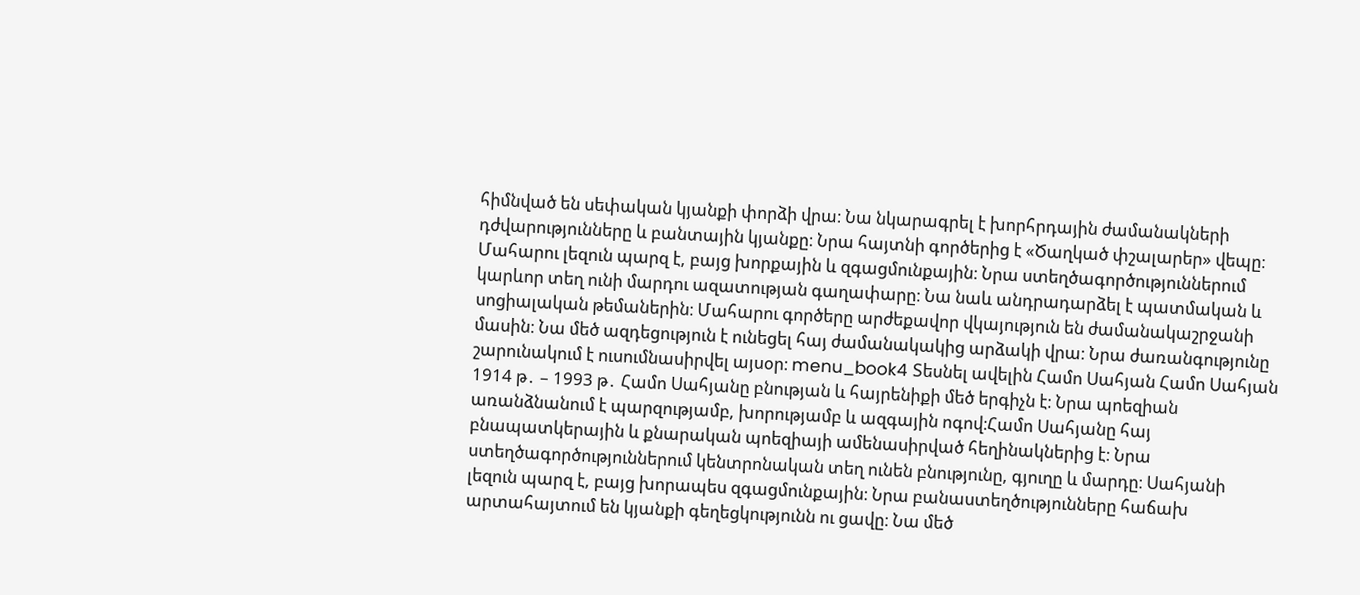հիմնված են սեփական կյանքի փորձի վրա։ Նա նկարագրել է խորհրդային ժամանակների դժվարությունները և բանտային կյանքը։ Նրա հայտնի գործերից է «Ծաղկած փշալարեր» վեպը։ Մահարու լեզուն պարզ է, բայց խորքային և զգացմունքային։ Նրա ստեղծագործություններում կարևոր տեղ ունի մարդու ազատության գաղափարը։ Նա նաև անդրադարձել է պատմական և սոցիալական թեմաներին։ Մահարու գործերը արժեքավոր վկայություն են ժամանակաշրջանի մասին։ Նա մեծ ազդեցություն է ունեցել հայ ժամանակակից արձակի վրա։ Նրա ժառանգությունը շարունակում է ուսումնասիրվել այսօր։ menu_book4 Տեսնել ավելին Համո Սահյան Համո Սահյան 1914 թ․ – 1993 թ․ Համո Սահյանը բնության և հայրենիքի մեծ երգիչն է։ Նրա պոեզիան առանձնանում է պարզությամբ, խորությամբ և ազգային ոգով։Համո Սահյանը հայ բնապատկերային և քնարական պոեզիայի ամենասիրված հեղինակներից է։ Նրա ստեղծագործություններում կենտրոնական տեղ ունեն բնությունը, գյուղը և մարդը։ Սահյանի լեզուն պարզ է, բայց խորապես զգացմունքային։ Նրա բանաստեղծությունները հաճախ արտահայտում են կյանքի գեղեցկությունն ու ցավը։ Նա մեծ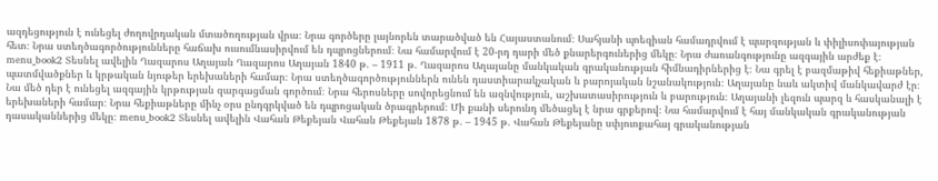ազդեցություն է ունեցել ժողովրդական մտածողության վրա։ Նրա գործերը լայնորեն տարածված են Հայաստանում։ Սահյանի պոեզիան համադրվում է պարզության և փիլիսոփայության հետ։ Նրա ստեղծագործությունները հաճախ ուսումնասիրվում են դպրոցներում։ Նա համարվում է 20-րդ դարի մեծ քնարերգուներից մեկը։ Նրա ժառանգությունը ազգային արժեք է։ menu_book2 Տեսնել ավելին Ղազարոս Աղայան Ղազարոս Աղայան 1840 թ․ – 1911 թ․ Ղազարոս Աղայանը մանկական գրականության հիմնադիրներից է։ Նա գրել է բազմաթիվ հեքիաթներ, պատմվածքներ և կրթական նյութեր երեխաների համար։ Նրա ստեղծագործություններն ունեն դաստիարակչական և բարոյական նշանակություն։ Աղայանը նաև ակտիվ մանկավարժ էր։ Նա մեծ դեր է ունեցել ազգային կրթության զարգացման գործում։ Նրա հերոսները սովորեցնում են ազնվություն, աշխատասիրություն և բարություն։ Աղայանի լեզուն պարզ և հասկանալի է երեխաների համար։ Նրա հեքիաթները մինչ օրս ընդգրկված են դպրոցական ծրագրերում։ Մի քանի սերունդ մեծացել է նրա գրքերով։ Նա համարվում է հայ մանկական գրականության դասականներից մեկը։ menu_book2 Տեսնել ավելին Վահան Թեքեյան Վահան Թեքեյան 1878 թ․ – 1945 թ․ Վահան Թեքեյանը սփյուռքահայ գրականության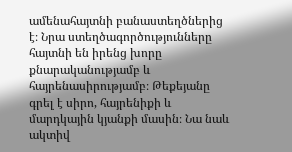ամենահայտնի բանաստեղծներից է։ Նրա ստեղծագործությունները հայտնի են իրենց խորը քնարականությամբ և հայրենասիրությամբ։ Թեքեյանը գրել է սիրո, հայրենիքի և մարդկային կյանքի մասին։ Նա նաև ակտիվ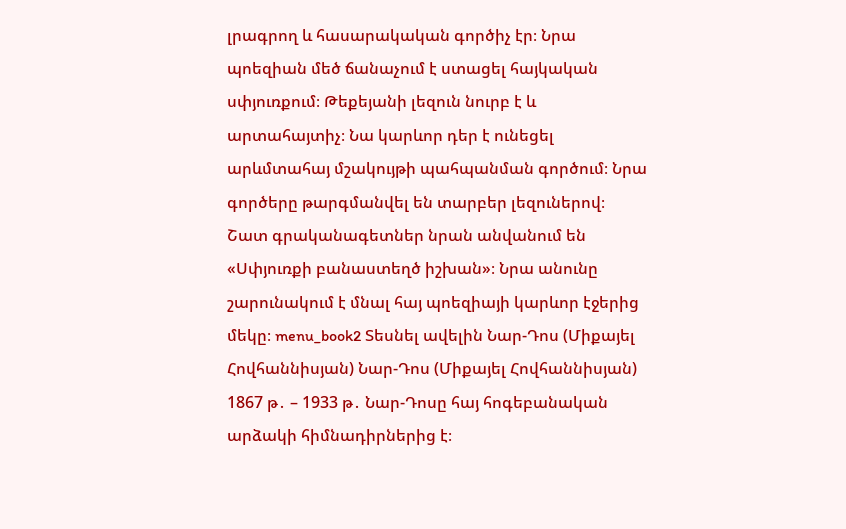լրագրող և հասարակական գործիչ էր։ Նրա պոեզիան մեծ ճանաչում է ստացել հայկական սփյուռքում։ Թեքեյանի լեզուն նուրբ է և արտահայտիչ։ Նա կարևոր դեր է ունեցել արևմտահայ մշակույթի պահպանման գործում։ Նրա գործերը թարգմանվել են տարբեր լեզուներով։ Շատ գրականագետներ նրան անվանում են «Սփյուռքի բանաստեղծ իշխան»։ Նրա անունը շարունակում է մնալ հայ պոեզիայի կարևոր էջերից մեկը։ menu_book2 Տեսնել ավելին Նար-Դոս (Միքայել Հովհաննիսյան) Նար-Դոս (Միքայել Հովհաննիսյան) 1867 թ․ – 1933 թ․ Նար-Դոսը հայ հոգեբանական արձակի հիմնադիրներից է։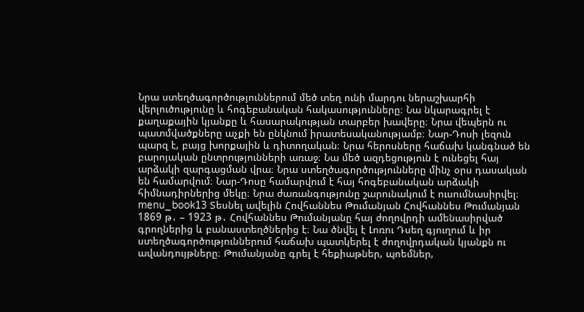Նրա ստեղծագործություններում մեծ տեղ ունի մարդու ներաշխարհի վերլուծությունը և հոգեբանական հակասությունները։ Նա նկարագրել է քաղաքային կյանքը և հասարակության տարբեր խավերը։ Նրա վեպերն ու պատմվածքները աչքի են ընկնում իրատեսականությամբ։ Նար-Դոսի լեզուն պարզ է, բայց խորքային և դիտողական։ Նրա հերոսները հաճախ կանգնած են բարոյական ընտրությունների առաջ։ Նա մեծ ազդեցություն է ունեցել հայ արձակի զարգացման վրա։ Նրա ստեղծագործությունները մինչ օրս դասական են համարվում։ Նար-Դոսը համարվում է հայ հոգեբանական արձակի հիմնադիրներից մեկը։ Նրա ժառանգությունը շարունակում է ուսումնասիրվել։ menu_book13 Տեսնել ավելին Հովհաննես Թումանյան Հովհաննես Թումանյան 1869 թ․ – 1923 թ․ Հովհաննես Թումանյանը հայ ժողովրդի ամենասիրված գրողներից և բանաստեղծներից է։ Նա ծնվել է Լոռու Դսեղ գյուղում և իր ստեղծագործություններում հաճախ պատկերել է ժողովրդական կյանքն ու ավանդույթները։ Թումանյանը գրել է հեքիաթներ, պոեմներ,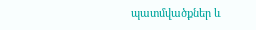պատմվածքներ և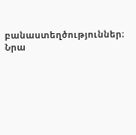բանաստեղծություններ։ Նրա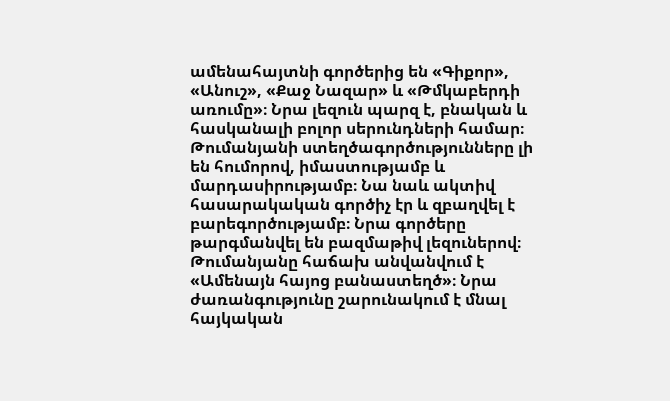ամենահայտնի գործերից են «Գիքոր», «Անուշ», «Քաջ Նազար» և «Թմկաբերդի առումը»։ Նրա լեզուն պարզ է, բնական և հասկանալի բոլոր սերունդների համար։ Թումանյանի ստեղծագործությունները լի են հումորով, իմաստությամբ և մարդասիրությամբ։ Նա նաև ակտիվ հասարակական գործիչ էր և զբաղվել է բարեգործությամբ։ Նրա գործերը թարգմանվել են բազմաթիվ լեզուներով։ Թումանյանը հաճախ անվանվում է «Ամենայն հայոց բանաստեղծ»։ Նրա ժառանգությունը շարունակում է մնալ հայկական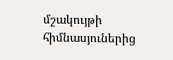մշակույթի հիմնասյուներից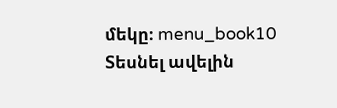մեկը։ menu_book10 Տեսնել ավելին